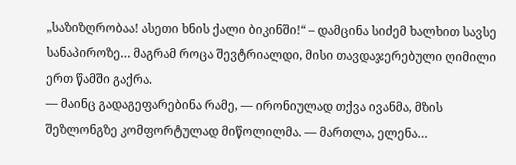„საზიზღრობაა! ასეთი ხნის ქალი ბიკინში!“ – დამცინა სიძემ ხალხით სავსე სანაპიროზე… მაგრამ როცა შევტრიალდი, მისი თავდაჯერებული ღიმილი ერთ წამში გაქრა.
— მაინც გადაგეფარებინა რამე, — ირონიულად თქვა ივანმა, მზის შეზლონგზე კომფორტულად მიწოლილმა. — მართლა, ელენა…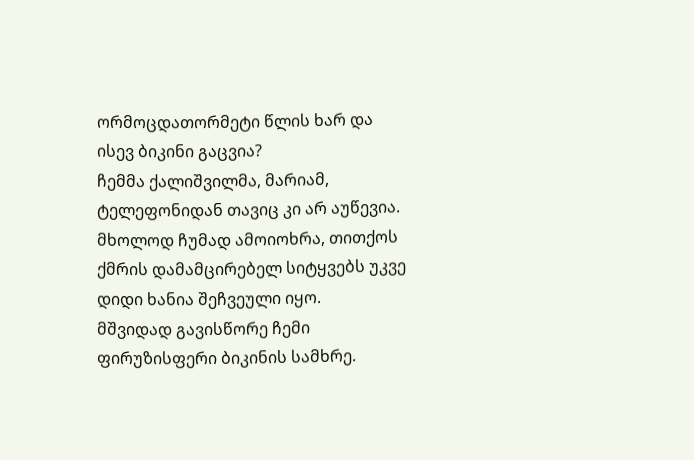ორმოცდათორმეტი წლის ხარ და ისევ ბიკინი გაცვია?
ჩემმა ქალიშვილმა, მარიამ, ტელეფონიდან თავიც კი არ აუწევია. მხოლოდ ჩუმად ამოიოხრა, თითქოს ქმრის დამამცირებელ სიტყვებს უკვე დიდი ხანია შეჩვეული იყო.
მშვიდად გავისწორე ჩემი ფირუზისფერი ბიკინის სამხრე.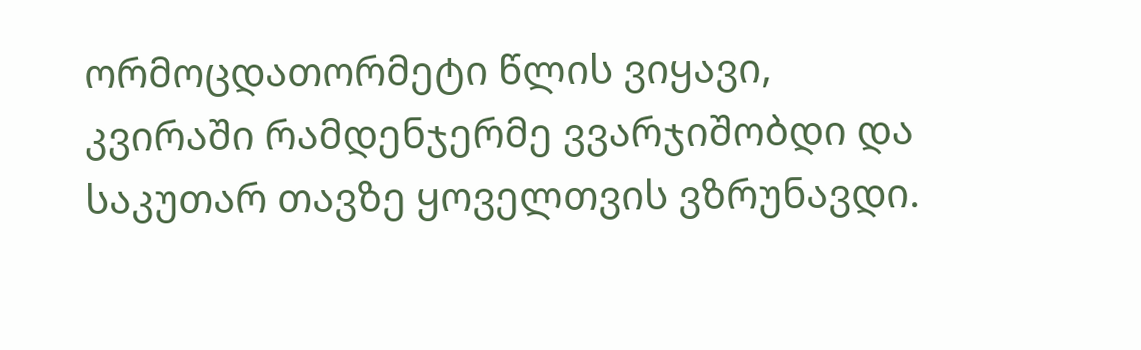ორმოცდათორმეტი წლის ვიყავი, კვირაში რამდენჯერმე ვვარჯიშობდი და საკუთარ თავზე ყოველთვის ვზრუნავდი.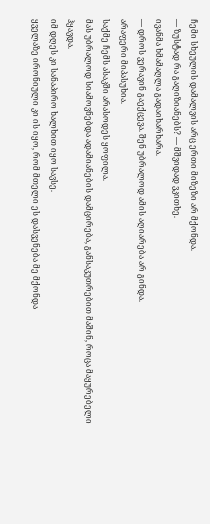ჩემი სხეულის დამალვის არც ერთი მიზეზი არ მქონდა.
— ზუსტად რა გაღიზიანებს? — მშვიდად ვკითხე.
ივანმა ხმამაღლა გადაიხარხარა.
— დროს ვერავინ გაექცევა. შენ უბრალოდ ამის აღიარება არ გინდა.
არაფერი მიპასუხია.
საქმე ჩემს ასაკში არასოდეს ყოფილა.
მას უბრალოდ სიამოვნებდა ადამიანების დამცირება, განსაკუთრებით მაშინ, როცა მაყურებელი ჰყავდა.
იმ დღეს კი სანაპირო ხალხით იყო სავსე.
ყველაზე ირონიული კი ის იყო, რომ მთელი ეს დასვენება მე მქონდა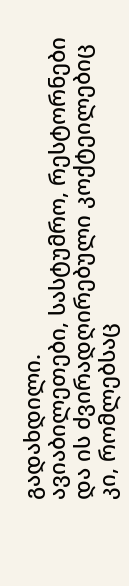გადახდილი.
ავიაბილეთები, სასტუმრო, რესტორნები და ის ძვირადღირებული კოქტეილებიც კი, რომლებსაც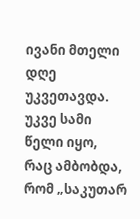ივანი მთელი დღე უკვეთავდა.
უკვე სამი წელი იყო, რაც ამბობდა, რომ „საკუთარ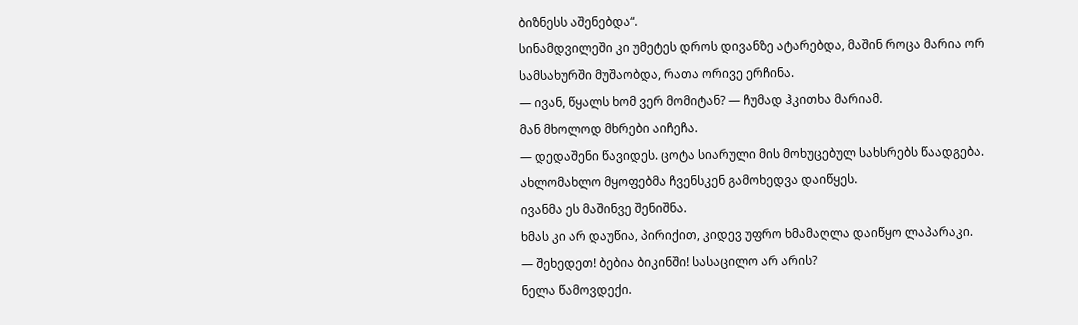ბიზნესს აშენებდა“.
სინამდვილეში კი უმეტეს დროს დივანზე ატარებდა, მაშინ როცა მარია ორ სამსახურში მუშაობდა, რათა ორივე ერჩინა.
— ივან, წყალს ხომ ვერ მომიტან? — ჩუმად ჰკითხა მარიამ.
მან მხოლოდ მხრები აიჩეჩა.
— დედაშენი წავიდეს. ცოტა სიარული მის მოხუცებულ სახსრებს წაადგება.
ახლომახლო მყოფებმა ჩვენსკენ გამოხედვა დაიწყეს.
ივანმა ეს მაშინვე შენიშნა.
ხმას კი არ დაუწია, პირიქით, კიდევ უფრო ხმამაღლა დაიწყო ლაპარაკი.
— შეხედეთ! ბებია ბიკინში! სასაცილო არ არის?
ნელა წამოვდექი.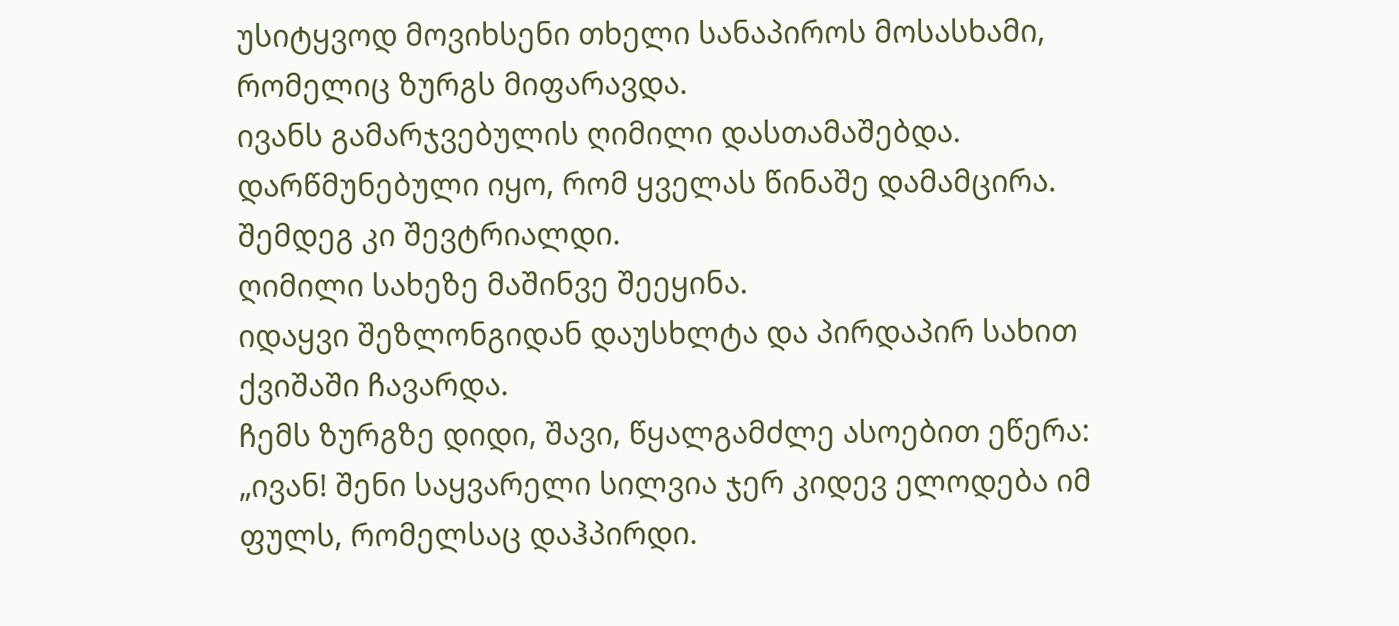უსიტყვოდ მოვიხსენი თხელი სანაპიროს მოსასხამი, რომელიც ზურგს მიფარავდა.
ივანს გამარჯვებულის ღიმილი დასთამაშებდა.
დარწმუნებული იყო, რომ ყველას წინაშე დამამცირა.
შემდეგ კი შევტრიალდი.
ღიმილი სახეზე მაშინვე შეეყინა.
იდაყვი შეზლონგიდან დაუსხლტა და პირდაპირ სახით ქვიშაში ჩავარდა.
ჩემს ზურგზე დიდი, შავი, წყალგამძლე ასოებით ეწერა:
„ივან! შენი საყვარელი სილვია ჯერ კიდევ ელოდება იმ ფულს, რომელსაც დაჰპირდი.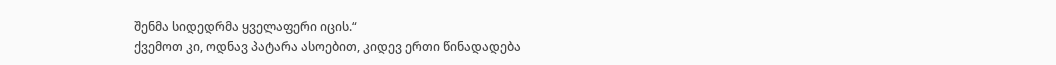შენმა სიდედრმა ყველაფერი იცის.“
ქვემოთ კი, ოდნავ პატარა ასოებით, კიდევ ერთი წინადადება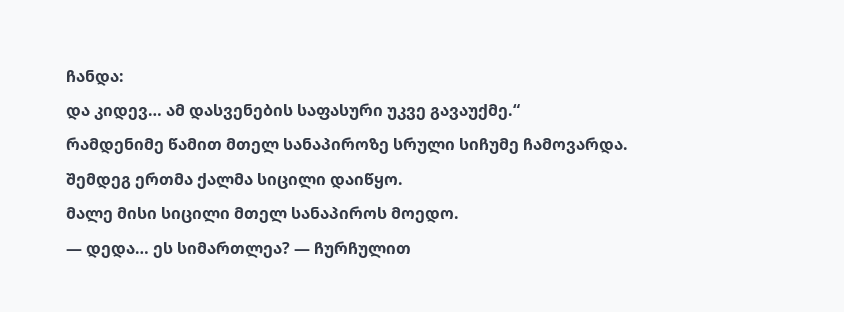ჩანდა:
და კიდევ… ამ დასვენების საფასური უკვე გავაუქმე.“
რამდენიმე წამით მთელ სანაპიროზე სრული სიჩუმე ჩამოვარდა.
შემდეგ ერთმა ქალმა სიცილი დაიწყო.
მალე მისი სიცილი მთელ სანაპიროს მოედო.
— დედა… ეს სიმართლეა? — ჩურჩულით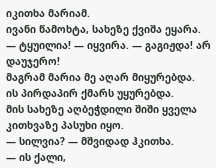იკითხა მარიამ.
ივანი წამოხტა, სახეზე ქვიშა ეყარა.
— ტყუილია! — იყვირა. — გაგიჟდა! არ დაუჯერო!
მაგრამ მარია მე აღარ მიყურებდა.
ის პირდაპირ ქმარს უყურებდა.
მის სახეზე აღბეჭდილი შიში ყველა კითხვაზე პასუხი იყო.
— სილვია? — მშვიდად ჰკითხა.
— ის ქალი,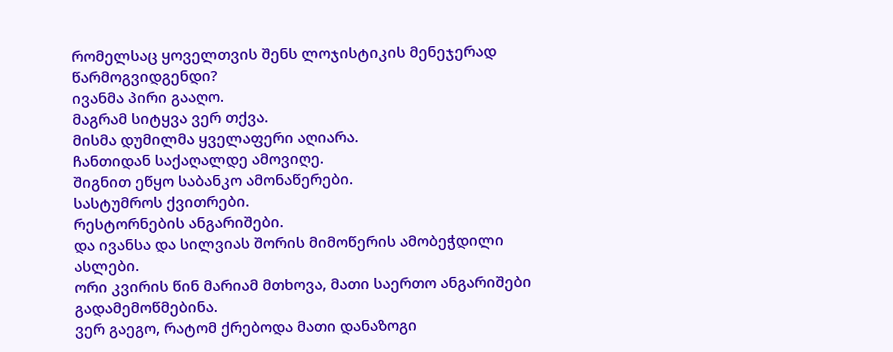რომელსაც ყოველთვის შენს ლოჯისტიკის მენეჯერად წარმოგვიდგენდი?
ივანმა პირი გააღო.
მაგრამ სიტყვა ვერ თქვა.
მისმა დუმილმა ყველაფერი აღიარა.
ჩანთიდან საქაღალდე ამოვიღე.
შიგნით ეწყო საბანკო ამონაწერები.
სასტუმროს ქვითრები.
რესტორნების ანგარიშები.
და ივანსა და სილვიას შორის მიმოწერის ამობეჭდილი ასლები.
ორი კვირის წინ მარიამ მთხოვა, მათი საერთო ანგარიშები გადამემოწმებინა.
ვერ გაეგო, რატომ ქრებოდა მათი დანაზოგი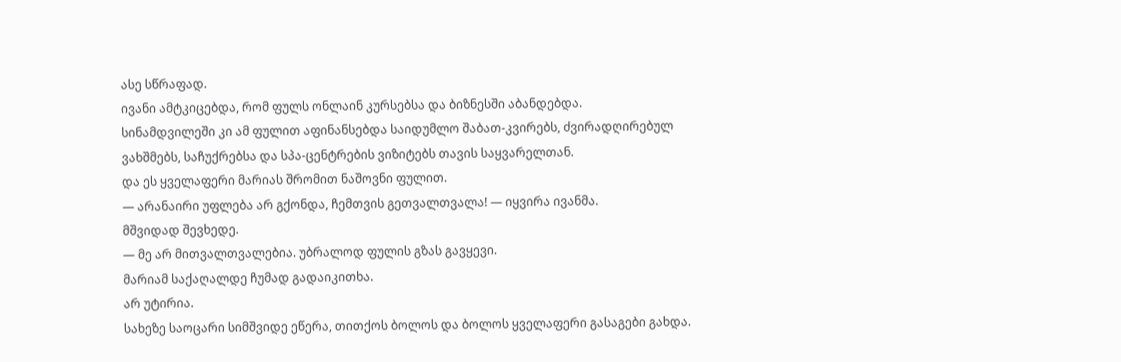ასე სწრაფად.
ივანი ამტკიცებდა, რომ ფულს ონლაინ კურსებსა და ბიზნესში აბანდებდა.
სინამდვილეში კი ამ ფულით აფინანსებდა საიდუმლო შაბათ-კვირებს, ძვირადღირებულ ვახშმებს, საჩუქრებსა და სპა-ცენტრების ვიზიტებს თავის საყვარელთან.
და ეს ყველაფერი მარიას შრომით ნაშოვნი ფულით.
— არანაირი უფლება არ გქონდა, ჩემთვის გეთვალთვალა! — იყვირა ივანმა.
მშვიდად შევხედე.
— მე არ მითვალთვალებია. უბრალოდ ფულის გზას გავყევი.
მარიამ საქაღალდე ჩუმად გადაიკითხა.
არ უტირია.
სახეზე საოცარი სიმშვიდე ეწერა, თითქოს ბოლოს და ბოლოს ყველაფერი გასაგები გახდა.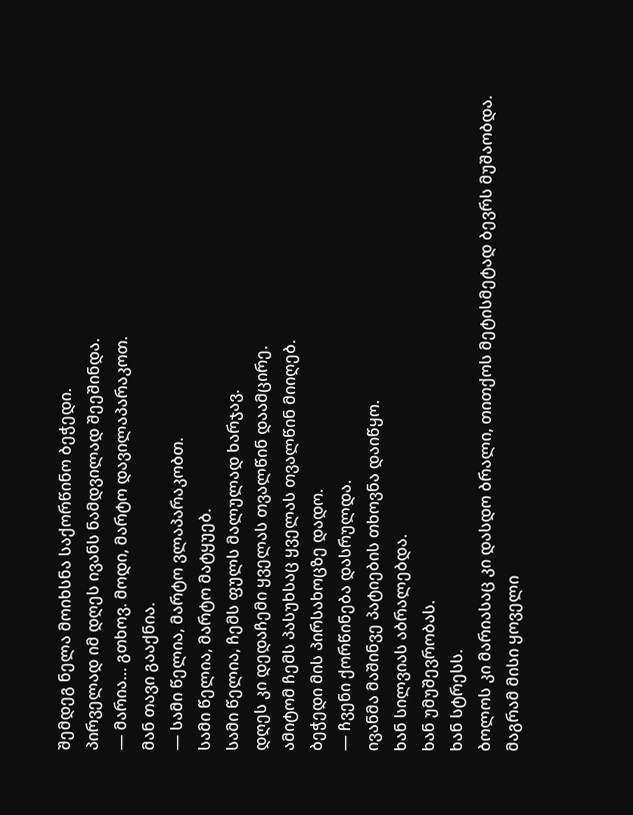შემდეგ ნელა მოიხსნა საქორწინო ბეჭედი.
პირველად იმ დღეს ივანს ნამდვილად შეეშინდა.
— მარია… გთხოვ. მოდი, მარტო დავილაპარაკოთ.
მან თავი გააქნია.
— სამი წელია, მარტო ვლაპარაკობთ.
სამი წელია, მარტო მატყუებ.
სამი წელია, ჩემს ფულს მალულად ხარჯავ.
დღეს კი დედაჩემი ყველას თვალწინ დაამცირე.
ამიტომ ჩემს პასუხსაც ყველას თვალწინ მიიღებ.
ბეჭედი მის პირსახოცზე დადო.
— ჩვენი ქორწინება დასრულდა.
ივანმა მაშინვე პატიების თხოვნა დაიწყო.
ხან სილვიას აბრალებდა.
ხან უმუშევრობას.
ხან სტრესს.
ბოლოს კი მარიასაც კი დასდო ბრალი, თითქოს მეტისმეტად ბევრს მუშაობდა.
მაგრამ მისი ყოველი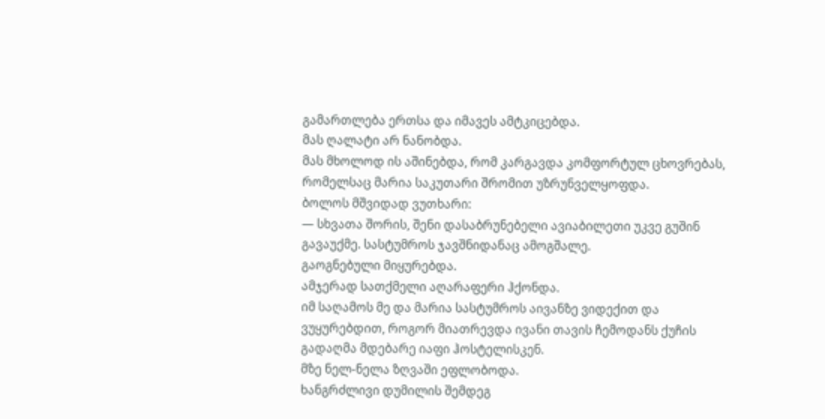გამართლება ერთსა და იმავეს ამტკიცებდა.
მას ღალატი არ ნანობდა.
მას მხოლოდ ის აშინებდა, რომ კარგავდა კომფორტულ ცხოვრებას, რომელსაც მარია საკუთარი შრომით უზრუნველყოფდა.
ბოლოს მშვიდად ვუთხარი:
— სხვათა შორის, შენი დასაბრუნებელი ავიაბილეთი უკვე გუშინ გავაუქმე. სასტუმროს ჯავშნიდანაც ამოგშალე.
გაოგნებული მიყურებდა.
ამჯერად სათქმელი აღარაფერი ჰქონდა.
იმ საღამოს მე და მარია სასტუმროს აივანზე ვიდექით და ვუყურებდით, როგორ მიათრევდა ივანი თავის ჩემოდანს ქუჩის გადაღმა მდებარე იაფი ჰოსტელისკენ.
მზე ნელ-ნელა ზღვაში ეფლობოდა.
ხანგრძლივი დუმილის შემდეგ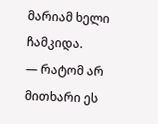მარიამ ხელი ჩამკიდა.
— რატომ არ მითხარი ეს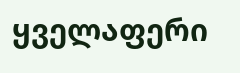ყველაფერი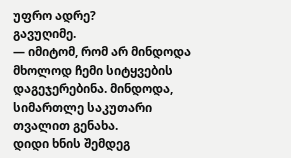უფრო ადრე?
გავუღიმე.
— იმიტომ, რომ არ მინდოდა მხოლოდ ჩემი სიტყვების დაგეჯერებინა. მინდოდა, სიმართლე საკუთარი თვალით გენახა.
დიდი ხნის შემდეგ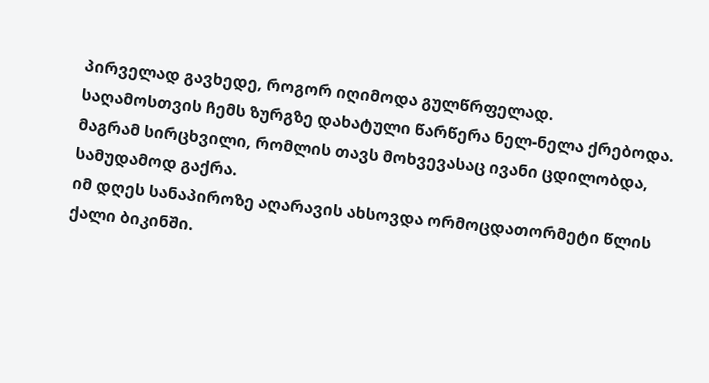პირველად გავხედე, როგორ იღიმოდა გულწრფელად.
საღამოსთვის ჩემს ზურგზე დახატული წარწერა ნელ-ნელა ქრებოდა.
მაგრამ სირცხვილი, რომლის თავს მოხვევასაც ივანი ცდილობდა, სამუდამოდ გაქრა.
იმ დღეს სანაპიროზე აღარავის ახსოვდა ორმოცდათორმეტი წლის ქალი ბიკინში.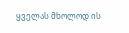ყველას მხოლოდ ის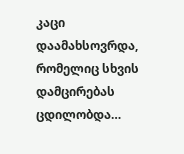კაცი დაამახსოვრდა, რომელიც სხვის დამცირებას ცდილობდა…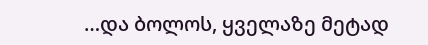…და ბოლოს, ყველაზე მეტად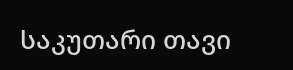საკუთარი თავი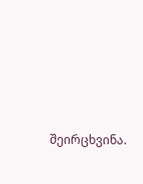შეირცხვინა.